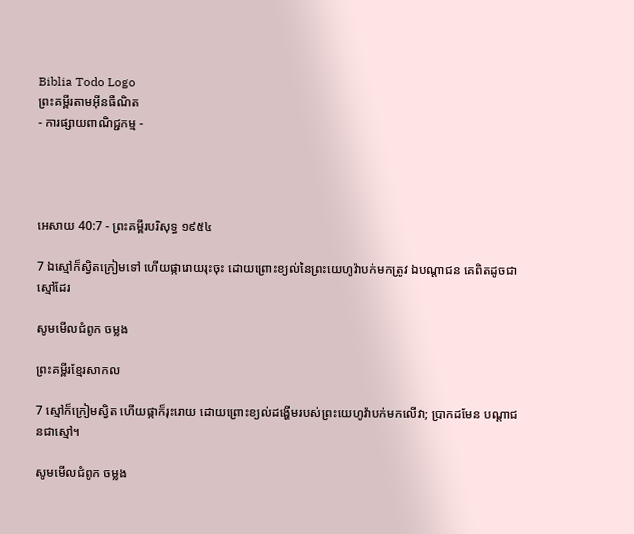Biblia Todo Logo
ព្រះគម្ពីរតាមអ៊ីនធឺណិត
- ការផ្សាយពាណិជ្ជកម្ម -




អេសាយ 40:7 - ព្រះគម្ពីរបរិសុទ្ធ ១៩៥៤

7 ឯស្មៅក៏ស្វិតក្រៀមទៅ ហើយផ្ការោយ‌រុះចុះ ដោយព្រោះខ្យល់នៃព្រះ‌យេហូវ៉ាបក់មកត្រូវ ឯបណ្តាជន គេពិតដូចជាស្មៅដែរ

សូមមើលជំពូក ចម្លង

ព្រះគម្ពីរខ្មែរសាកល

7 ស្មៅក៏ក្រៀមស្វិត ហើយផ្កាក៏រុះរោយ ដោយព្រោះខ្យល់ដង្ហើមរបស់ព្រះយេហូវ៉ាបក់មកលើវា; ប្រាកដមែន បណ្ដាជនជាស្មៅ។

សូមមើលជំពូក ចម្លង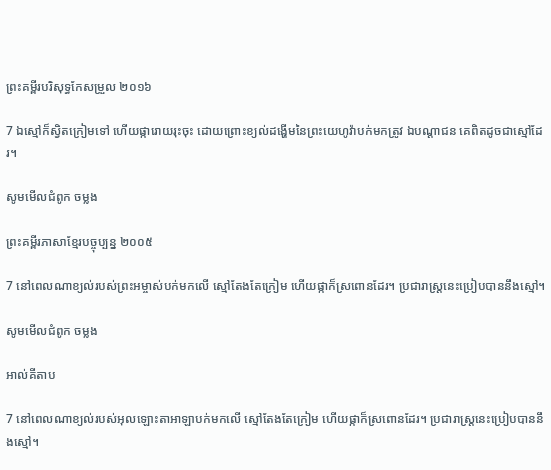ព្រះគម្ពីរបរិសុទ្ធកែសម្រួល ២០១៦

7 ឯស្មៅក៏ស្វិតក្រៀមទៅ ហើយផ្ការោយ‌រុះចុះ ដោយព្រោះខ្យល់ដង្ហើមនៃព្រះ‌យេហូវ៉ាបក់មកត្រូវ ឯបណ្ដា‌ជន គេពិតដូចជាស្មៅដែរ។

សូមមើលជំពូក ចម្លង

ព្រះគម្ពីរភាសាខ្មែរបច្ចុប្បន្ន ២០០៥

7 នៅពេលណាខ្យល់របស់ព្រះ‌អម្ចាស់បក់មកលើ ស្មៅតែងតែក្រៀម ហើយផ្កាក៏ស្រពោនដែរ។ ប្រជា‌រាស្ត្រនេះប្រៀបបាននឹងស្មៅ។

សូមមើលជំពូក ចម្លង

អាល់គីតាប

7 នៅពេលណាខ្យល់របស់អុលឡោះ‌តាអាឡាបក់មកលើ ស្មៅតែងតែក្រៀម ហើយផ្កាក៏ស្រពោនដែរ។ ប្រជា‌រាស្ត្រនេះប្រៀបបាននឹងស្មៅ។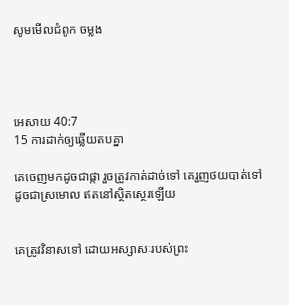សូមមើលជំពូក ចម្លង




អេសាយ 40:7
15 ការដាក់ឲ្យឆ្លើយតបគ្នា

គេចេញមកដូចជាផ្កា រួចត្រូវកាត់ដាច់ទៅ គេរួញថយបាត់ទៅ ដូចជាស្រមោល ឥតនៅស្ថិត‌ស្ថេរឡើយ


គេត្រូវវិនាសទៅ ដោយអស្សាសៈរបស់ព្រះ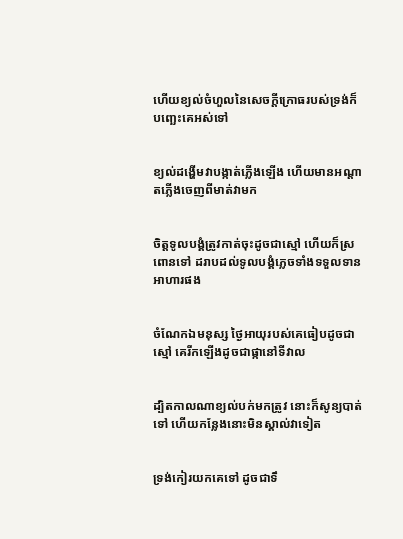ហើយខ្យល់ចំហួលនៃសេចក្ដីក្រោធរបស់ទ្រង់ក៏បញ្ឆេះគេអស់ទៅ


ខ្យល់ដង្ហើមវាបង្កាត់ភ្លើងឡើង ហើយមានអណ្តាតភ្លើងចេញពីមាត់វាមក


ចិត្តទូលបង្គំត្រូវកាត់ចុះដូចជាស្មៅ ហើយក៏ស្រពោនទៅ ដរាបដល់ទូលបង្គំភ្លេចទាំងទទួលទានអាហារផង


ចំណែកឯមនុស្ស ថ្ងៃអាយុរបស់គេធៀបដូចជាស្មៅ គេរីកឡើងដូចជាផ្កានៅទីវាល


ដ្បិតកាលណាខ្យល់បក់មកត្រូវ នោះក៏សូន្យបាត់ទៅ ហើយកន្លែងនោះមិនស្គាល់វាទៀត


ទ្រង់កៀរយកគេទៅ ដូចជាទឹ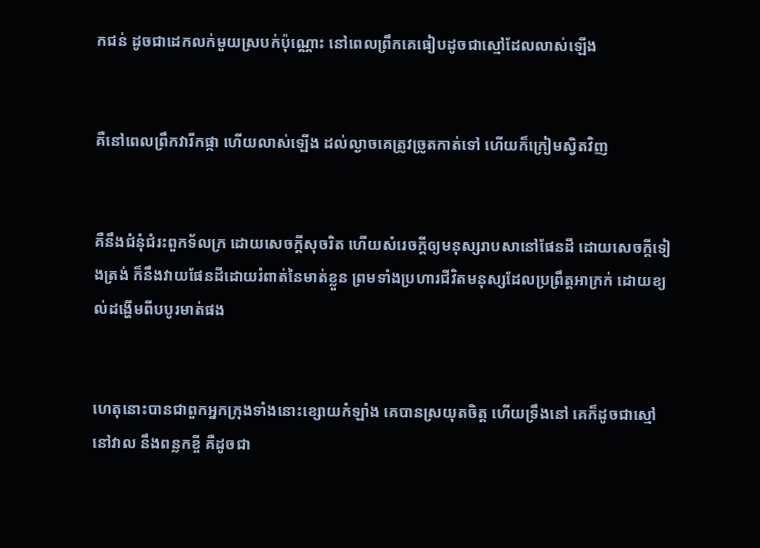កជន់ ដូចជាដេកលក់មួយស្របក់ប៉ុណ្ណោះ នៅពេលព្រឹកគេធៀបដូចជាស្មៅដែលលាស់ឡើង


គឺនៅពេលព្រឹកវារីកផ្កា ហើយលាស់ឡើង ដល់ល្ងាចគេត្រូវច្រូតកាត់ទៅ ហើយក៏ក្រៀមស្វិតវិញ


គឺនឹងជំនុំ‌ជំរះពួកទ័ល‌ក្រ ដោយសេចក្ដីសុចរិត ហើយសំរេចក្តីឲ្យមនុស្សរាបសានៅផែនដី ដោយសេចក្ដីទៀងត្រង់ ក៏នឹងវាយផែនដីដោយរំពាត់នៃមាត់ខ្លួន ព្រមទាំងប្រហារជីវិតមនុស្សដែលប្រព្រឹត្តអាក្រក់ ដោយខ្យល់ដង្ហើមពីបបូរមាត់ផង


ហេតុនោះបានជាពួកអ្នកក្រុងទាំងនោះខ្សោយកំឡាំង គេបានស្រយុតចិត្ត ហើយទ្រឹងនៅ គេក៏ដូចជាស្មៅនៅវាល នឹងពន្លកខ្ចី គឺដូចជា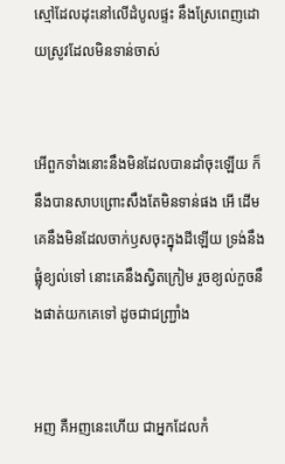ស្មៅដែលដុះនៅលើដំបូលផ្ទះ នឹងស្រែពេញដោយស្រូវដែលមិនទាន់ចាស់


អើពួកទាំងនោះនឹងមិនដែលបានដាំចុះឡើយ ក៏នឹងបានសាប‌ព្រោះសឹងតែមិនទាន់ផង អើ ដើមគេនឹងមិនដែលចាក់ឫសចុះក្នុងដីឡើយ ទ្រង់នឹងផ្លុំខ្យល់ទៅ នោះគេនឹងស្វិតក្រៀម រួចខ្យល់កួចនឹងផាត់យកគេទៅ ដូចជាជញ្ជ្រាំង


អញ គឺអញនេះហើយ ជាអ្នកដែលកំ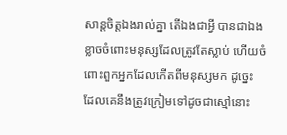សាន្តចិត្តឯងរាល់គ្នា តើឯងជាអ្វី បានជាឯងខ្លាចចំពោះមនុស្សដែលត្រូវតែស្លាប់ ហើយចំពោះពួកអ្នកដែលកើតពីមនុស្សមក ដូច្នេះ ដែលគេនឹងត្រូវក្រៀមទៅដូចជាស្មៅនោះ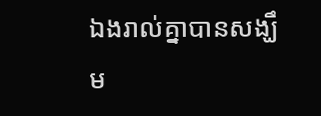ឯងរាល់គ្នាបានសង្ឃឹម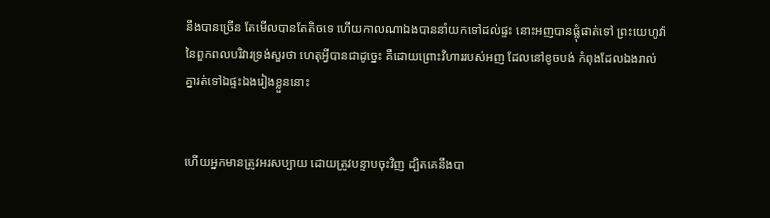នឹងបានច្រើន តែមើលបានតែតិចទេ ហើយកាលណាឯងបាននាំយកទៅដល់ផ្ទះ នោះអញបានផ្លុំផាត់ទៅ ព្រះ‌យេហូវ៉ានៃពួកពល‌បរិវារទ្រង់សួរថា ហេតុអ្វីបានជាដូច្នេះ គឺដោយព្រោះវិហាររបស់អញ ដែលនៅខូចបង់ កំពុងដែលឯងរាល់គ្នារត់ទៅឯផ្ទះឯងរៀងខ្លួននោះ


ហើយអ្នកមានត្រូវអរសប្បាយ ដោយត្រូវបន្ទាបចុះវិញ ដ្បិតគេនឹងបា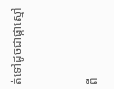ត់ទៅដូចជាផ្កាស្មៅ


ពី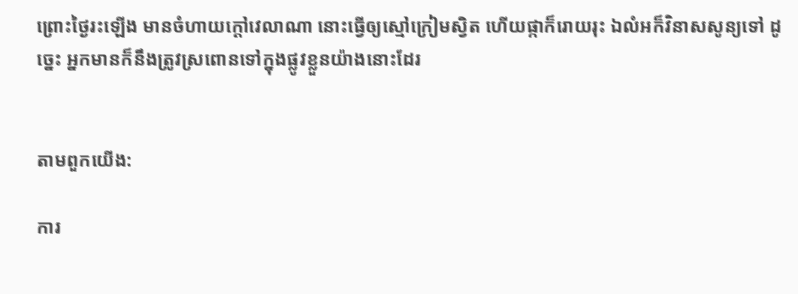ព្រោះថ្ងៃរះឡើង មានចំហាយក្តៅវេលាណា នោះធ្វើឲ្យស្មៅក្រៀមស្វិត ហើយផ្កាក៏រោយរុះ ឯលំអក៏វិនាសសូន្យទៅ ដូច្នេះ អ្នកមានក៏នឹងត្រូវស្រពោនទៅក្នុងផ្លូវខ្លួនយ៉ាងនោះដែរ


តាមពួកយើង:

ការ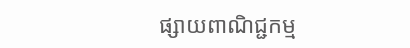ផ្សាយពាណិជ្ជកម្ម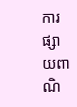ការផ្សាយពាណិ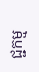ជ្ជកម្ម